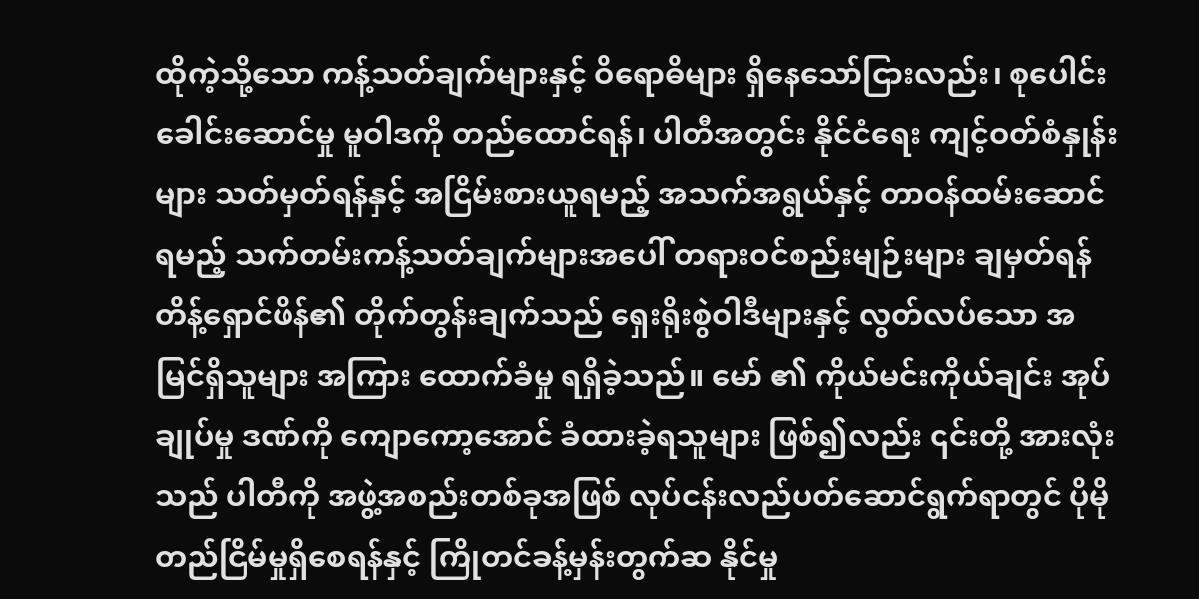ထိုကဲ့သို့သော ကန့်သတ်ချက်များနှင့် ဝိရောဓိများ ရှိနေသော်ငြားလည်း၊ စုပေါင်းခေါင်းဆောင်မှု မူဝါဒကို တည်ထောင်ရန်၊ ပါတီအတွင်း နိုင်ငံရေး ကျင့်ဝတ်စံနှုန်းများ သတ်မှတ်ရန်နှင့် အငြိမ်းစားယူရမည့် အသက်အရွယ်နှင့် တာဝန်ထမ်းဆောင်ရမည့် သက်တမ်းကန့်သတ်ချက်များအပေါ် တရားဝင်စည်းမျဉ်းများ ချမှတ်ရန် တိန့်ရှောင်ဖိန်၏ တိုက်တွန်းချက်သည် ရှေးရိုးစွဲဝါဒီများနှင့် လွတ်လပ်သော အမြင်ရှိသူများ အကြား ထောက်ခံမှု ရရှိခဲ့သည်။ မော် ၏ ကိုယ်မင်းကိုယ်ချင်း အုပ်ချုပ်မှု ဒဏ်ကို ကျောကော့အောင် ခံထားခဲ့ရသူများ ဖြစ်၍လည်း ၎င်းတို့ အားလုံးသည် ပါတီကို အဖွဲ့အစည်းတစ်ခုအဖြစ် လုပ်ငန်းလည်ပတ်ဆောင်ရွက်ရာတွင် ပိုမိုတည်ငြိမ်မှုရှိစေရန်နှင့် ကြိုတင်ခန့်မှန်းတွက်ဆ နိုင်မှု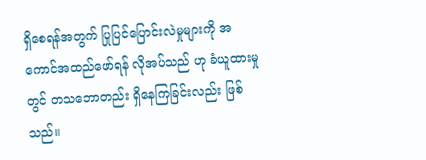ရှိစေရန်အတွက် ပြုပြင်ပြောင်းလဲမှုများကို အကောင်အထည်ဖော်ရန် လိုအပ်သည် ဟု ခံယူထားမှု တွင် တသဘောတည်း ရှိနေကြခြင်းလည်း ဖြစ်သည်။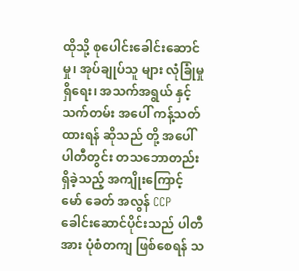ထိုသို့ စုပေါင်းခေါင်းဆောင်မှု၊ အုပ်ချုပ်သူ များ လုံခြုံမှု ရှိရေး၊ အသက်အရွယ် နှင့် သက်တမ်း အပေါ် ကန့်သတ်ထားရန် ဆိုသည် တို့ အပေါ် ပါတီတွင်း တသဘောတည်း ရှိခဲ့သည့် အကျိုးကြောင့် မော် ခေတ် အလွန် CCP ခေါင်းဆောင်ပိုင်းသည် ပါတီအား ပုံစံတကျ ဖြစ်စေရန် သ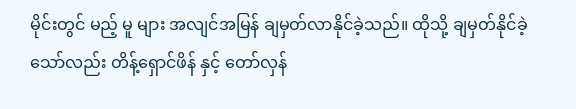မိုင်းတွင် မည့် မူ များ အလျင်အမြန် ချမှတ်လာနိုင်ခဲ့သည်။ ထိုသို့ ချမှတ်နိုင်ခဲ့သော်လည်း တိန့်ရှောင်ဖိန် နှင့် တော်လှန်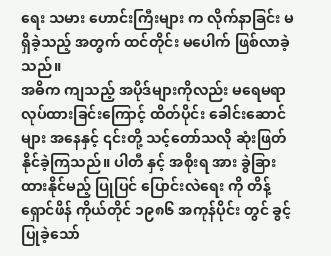ရေး သမား ဟောင်းကြီးများ က လိုက်နာခြင်း မရှိခဲ့သည့် အတွက် ထင်တိုင်း မပေါက် ဖြစ်လာခဲ့သည်။
အဓိက ကျသည့် အပိုဒ်များကိုလည်း မရေမရာ လုပ်ထားခြင်းကြောင့် ထိတ်ပိုင်း ခေါင်းဆောင်များ အနေနှင့် ၎င်းတို့ သင့်တော်သလို ဆုံးဖြတ်နိုင်ခဲ့ကြသည်။ ပါတီ နှင့် အစိုးရ အား ခွဲခြားထားနိုင်မည့် ပြုပြင် ပြောင်းလဲရေး ကို တိန့်ရှောင်ဖိန် ကိုယ်တိုင် ၁၉၈၆ အကုန်ပိုင်း တွင် ခွင့်ပြုခဲ့သော်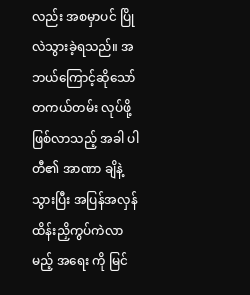လည်း အစမှာပင် ပြိုလဲသွားခဲ့ရသည်။ အဘယ်ကြောင့်ဆိုသော် တကယ်တမ်း လုပ်ဖို့ ဖြစ်လာသည့် အခါ ပါတီ၏ အာဏာ ချိနဲ့သွားပြီး အပြန်အလှန် ထိန်းညှိကွပ်ကဲလာမည့် အရေး ကို မြင်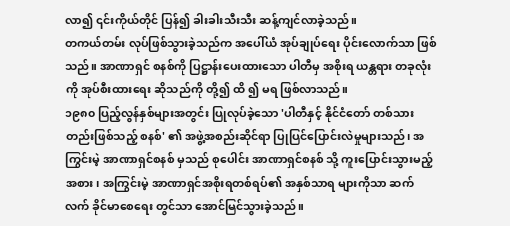လာ၍ ၎င်းကိုယ်တိုင် ပြန်၍ ခါးခါးသီးသီး ဆန့်ကျင်လာခဲ့သည်။
တကယ်တမ်း လုပ်ဖြစ်သွားခဲ့သည်က အပေါ်ယံ အုပ်ချုပ်ရေး ပိုင်းလောက်သာ ဖြစ်သည်။ အာဏာရှင် စနစ်ကို ပြဋ္ဌာန်းပေးထားသော ပါတီမှ အစိုးရ ယန္တရား တခုလုံးကို အုပ်စီးထားရေး ဆိုသည်ကို တို့၍ ထိ ၍ မရ ဖြစ်လာသည်။
၁၉၈၀ ပြည့်လွန်နှစ်များအတွင်း ပြုလုပ်ခဲ့သော 'ပါတီနှင့် နိုင်ငံတော် တစ်သားတည်းဖြစ်သည့် စနစ်' ၏ အဖွဲ့အစည်းဆိုင်ရာ ပြုပြင်ပြောင်းလဲမှုများသည်၊ အကြွင်းမဲ့ အာဏာရှင်စနစ် မှသည် စုပေါင်း အာဏာရှင်စနစ် သို့ ကူးပြောင်းသွားမည့်အစား၊ အကြွင်းမဲ့ အာဏာရှင်အစိုးရတစ်ရပ်၏ အနှစ်သာရ များကိုသာ ဆက်လက် ခိုင်မာစေရေး တွင်သာ အောင်မြင်သွားခဲ့သည်။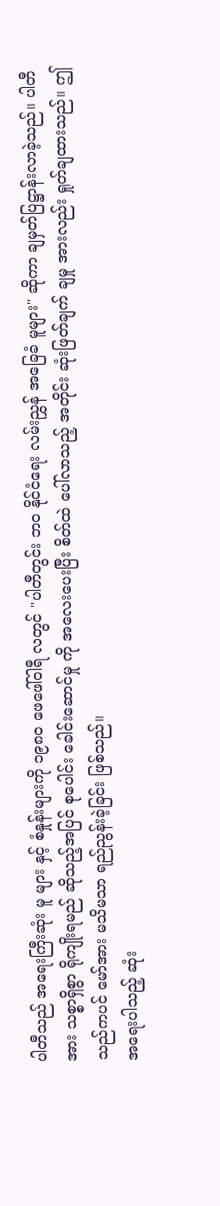ပါတီသည် အရေးကြီးဆုံး မူ များ နှင့် စံနှုန်းများကို ၁၉၈၀ ဖေဖေါ်ဝါရီ လတွင် "ပါတီတွင်း ဘဝ နိုင်ငံရေး လမ်းညွှန် အခြေခံ မူများ" ဆိုကာ ချမှတ်ပြဋ္ဌာန်းလာခဲ့သည်။ ပါတီအား သစ္စာရှိစွာ ရိုကျိုးရမည် ဆိုသည့်အပြင် စုပေါင်း ခေါင်းဆောင်မှု ကို အလေးပေးပြီး စိတ်ထဲ ပေါ်လာသည့် အတိုင်း ဆုံးဖြတ်ချက် ချမှု အားလည်း ရှုတ်ချထားသည်။ ဤသည်ကပင် မော်အား မသိမသာ ရည်ညွန်းခဲ့ခြင်း ဖြစ်သည်။
အရေးပါသည့် ဆုံး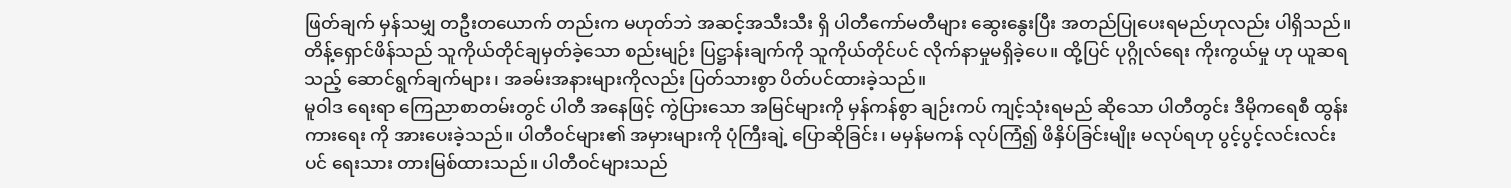ဖြတ်ချက် မှန်သမျှ တဦးတယောက် တည်းက မဟုတ်ဘဲ အဆင့်အသီးသီး ရှိ ပါတီကော်မတီများ ဆွေးနွေးပြီး အတည်ပြုပေးရမည်ဟုလည်း ပါရှိသည်။ တိန့်ရှောင်ဖိန်သည် သူကိုယ်တိုင်ချမှတ်ခဲ့သော စည်းမျဉ်း ပြဋ္ဌာန်းချက်ကို သူကိုယ်တိုင်ပင် လိုက်နာမှုမရှိခဲ့ပေ။ ထို့ပြင် ပုဂ္ဂိုလ်ရေး ကိုးကွယ်မှု ဟု ယူဆရသည့် ဆောင်ရွက်ချက်များ၊ အခမ်းအနားများကိုလည်း ပြတ်သားစွာ ပိတ်ပင်ထားခဲ့သည်။
မူဝါဒ ရေးရာ ကြေညာစာတမ်းတွင် ပါတီ အနေဖြင့် ကွဲပြားသော အမြင်များကို မှန်ကန်စွာ ချဉ်းကပ် ကျင့်သုံးရမည် ဆိုသော ပါတီတွင်း ဒီမိုကရေစီ ထွန်းကားရေး ကို အားပေးခဲ့သည်။ ပါတီဝင်များ၏ အမှားများကို ပုံကြီးချဲ့ ပြောဆိုခြင်း၊ မမှန်မကန် လုပ်ကြံ၍ ဖိနှိပ်ခြင်းမျိုး မလုပ်ရဟု ပွင့်ပွင့်လင်းလင်း ပင် ရေးသား တားမြစ်ထားသည်။ ပါတီဝင်များသည်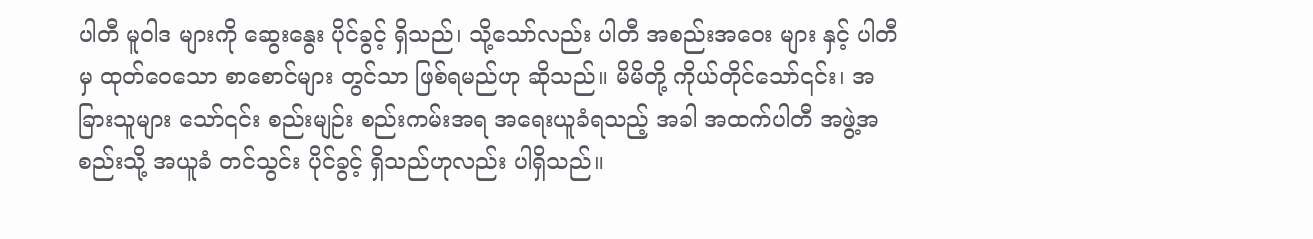ပါတီ မူဝါဒ များကို ဆွေးနွေး ပိုင်ခွင့် ရှိသည်၊ သို့သော်လည်း ပါတီ အစည်းအဝေး များ နှင့် ပါတီမှ ထုတ်ဝေသော စာစောင်များ တွင်သာ ဖြစ်ရမည်ဟု ဆိုသည်။ မိမိတို့ ကိုယ်တိုင်သော်၎င်း၊ အခြားသူများ သော်၎င်း စည်းမျဉ်း စည်းကမ်းအရ အရေးယူခံရသည့် အခါ အထက်ပါတီ အဖွဲ့အစည်းသို့ အယူခံ တင်သွင်း ပိုင်ခွင့် ရှိသည်ဟုလည်း ပါရှိသည်။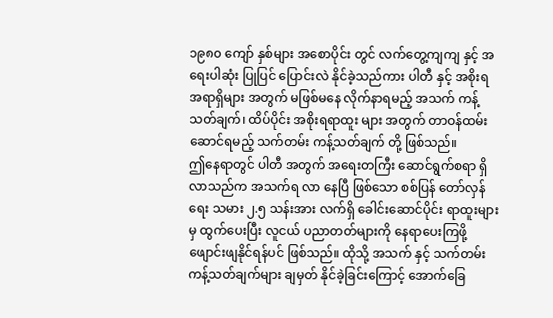၁၉၈၀ ကျော် နှစ်များ အစောပိုင်း တွင် လက်တွေ့ကျကျ နှင့် အရေးပါဆုံး ပြုပြင် ပြောင်းလဲ နိုင်ခဲ့သည်ကား ပါတီ နှင့် အစိုးရ အရာရှိများ အတွက် မဖြစ်မနေ လိုက်နာရမည့် အသက် ကန့်သတ်ချက်၊ ထိပ်ပိုင်း အစိုးရရာထူး များ အတွက် တာဝန်ထမ်းဆောင်ရမည့် သက်တမ်း ကန့်သတ်ချက် တို့ ဖြစ်သည်။
ဤနေရာတွင် ပါတီ အတွက် အရေးတကြီး ဆောင်ရွက်စရာ ရှိလာသည်က အသက်ရ လာ နေပြီ ဖြစ်သော စစ်ပြန် တော်လှန်ရေး သမား ၂.၅ သန်းအား လက်ရှိ ခေါင်းဆောင်ပိုင်း ရာထူးများမှ ထွက်ပေးပြီး လူငယ် ပညာတတ်များကို နေရာပေးကြဖို့ ဖျောင်းဖျနိုင်ရန်ပင် ဖြစ်သည်။ ထိုသို့ အသက် နှင့် သက်တမ်း ကန့်သတ်ချက်များ ချမှတ် နိုင်ခဲ့ခြင်းကြောင့် အောက်ခြေ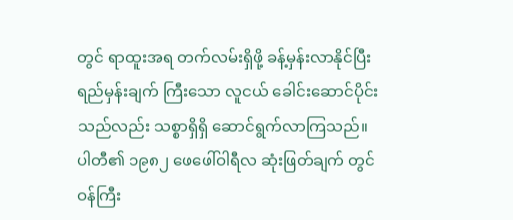တွင် ရာထူးအရ တက်လမ်းရှိဖို့ ခန့်မှန်းလာနိုင်ပြီး ရည်မှန်းချက် ကြီးသော လူငယ် ခေါင်းဆောင်ပိုင်း သည်လည်း သစ္စာရှိရှိ ဆောင်ရွက်လာကြသည်။
ပါတီ၏ ၁၉၈၂ ဖေဖေါ်ဝါရီလ ဆုံးဖြတ်ချက် တွင် ဝန်ကြီး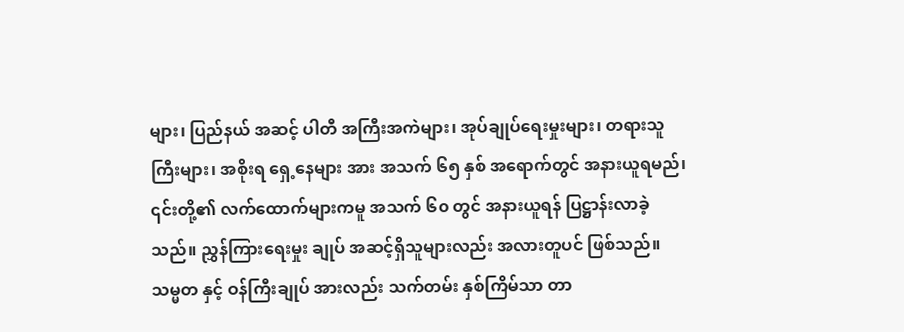များ၊ ပြည်နယ် အဆင့် ပါတီ အကြီးအကဲများ၊ အုပ်ချုပ်ရေးမှုးများ၊ တရားသူကြီးများ၊ အစိုးရ ရှေ့နေများ အား အသက် ၆၅ နှစ် အရောက်တွင် အနားယူရမည်၊ ၎င်းတို့၏ လက်ထောက်များကမူ အသက် ၆၀ တွင် အနားယူရန် ပြဋ္ဌာန်းလာခဲ့သည်။ ညွှန်ကြားရေးမှုး ချုပ် အဆင့်ရှိသူများလည်း အလားတူပင် ဖြစ်သည်။ သမ္မတ နှင့် ဝန်ကြီးချုပ် အားလည်း သက်တမ်း နှစ်ကြိမ်သာ တာ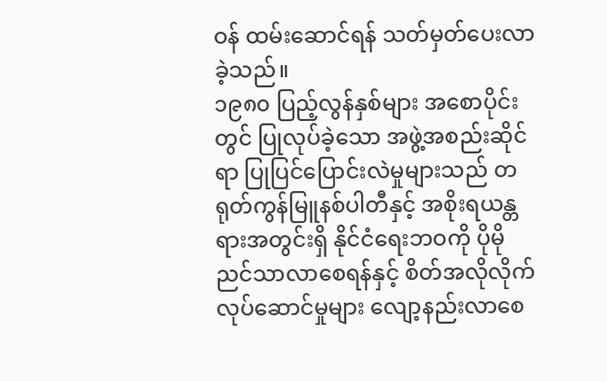ဝန် ထမ်းဆောင်ရန် သတ်မှတ်ပေးလာခဲ့သည်။
၁၉၈၀ ပြည့်လွန်နှစ်များ အစောပိုင်းတွင် ပြုလုပ်ခဲ့သော အဖွဲ့အစည်းဆိုင်ရာ ပြုပြင်ပြောင်းလဲမှုများသည် တရုတ်ကွန်မြူနစ်ပါတီနှင့် အစိုးရယန္တရားအတွင်းရှိ နိုင်ငံရေးဘဝကို ပိုမိုညင်သာလာစေရန်နှင့် စိတ်အလိုလိုက် လုပ်ဆောင်မှုများ လျော့နည်းလာစေ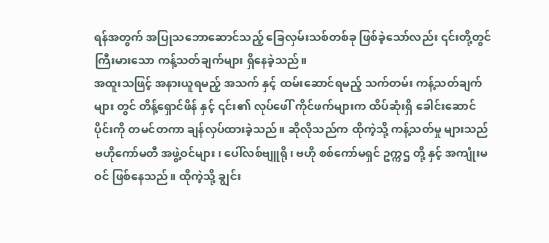ရန်အတွက် အပြုသဘောဆောင်သည့် ခြေလှမ်းသစ်တစ်ခု ဖြစ်ခဲ့သော်လည်း ၎င်းတို့တွင် ကြီးမားသော ကန့်သတ်ချက်များ ရှိနေခဲ့သည်။
အထူးသဖြင့် အနားယူရမည့် အသက် နှင့် ထမ်းဆောင်ရမည့် သက်တမ်း ကန့်သတ်ချက်များ တွင် တိန့်ရှောင်ဖိန် နှင့် ၎င်း၏ လုပ်ဖေါ် ကိုင်ဖက်များက ထိပ်ဆုံးရှိ ခေါင်းဆောင်ပိုင်းကို တမင်တကာ ချန်လှပ်ထားခဲ့သည်။ ဆိုလိုသည်က ထိုကဲ့သို့ ကန့်သတ်မှု များသည် ဗဟိုကော်မတီ အဖွဲ့ဝင်များ၊ ပေါ်လစ်ဗျူရို၊ ဗဟို စစ်ကော်မရှင် ဥက္ကဌ တို့ နှင့် အကျုံးမဝင် ဖြစ်နေသည်။ ထိုကဲ့သို့ ချွင်း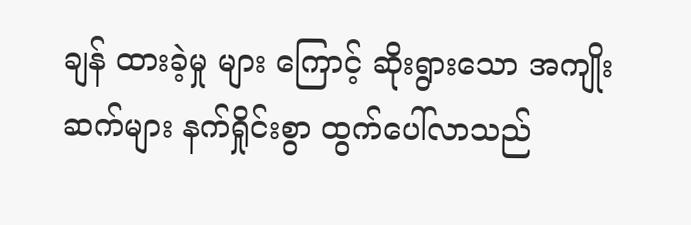ချန် ထားခဲ့မှု များ ကြောင့် ဆိုးရွားသော အကျိုး ဆက်များ နက်ရှိုင်းစွာ ထွက်ပေါ်လာသည်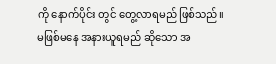ကို နောက်ပိုင်း တွင် တွေ့လာရမည် ဖြစ်သည်။
မဖြစ်မနေ အနားယူရမည် ဆိုသော အ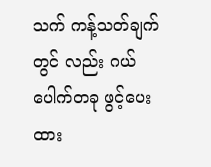သက် ကန့်သတ်ချက်တွင် လည်း ဂယ်ပေါက်တခု ဖွင့်ပေးထား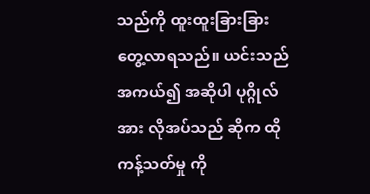သည်ကို ထူးထူးခြားခြား တွေ့လာရသည်။ ယင်းသည် အကယ်၍ အဆိုပါ ပုဂ္ဂိုလ် အား လိုအပ်သည် ဆိုက ထိုကန့်သတ်မှု ကို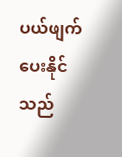ပယ်ဖျက်ပေးနိုင်သည်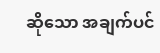ဆိုသော အချက်ပင်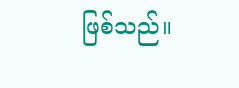ဖြစ်သည်။